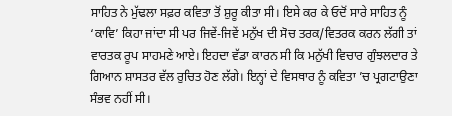ਸਾਹਿਤ ਨੇ ਮੁੱਢਲਾ ਸਫ਼ਰ ਕਵਿਤਾ ਤੋਂ ਸ਼ੁਰੂ ਕੀਤਾ ਸੀ। ਇਸੇ ਕਰ ਕੇ ਓਦੋਂ ਸਾਰੇ ਸਾਹਿਤ ਨੂੰ ‘ਕਾਵਿ’ ਕਿਹਾ ਜਾਂਦਾ ਸੀ ਪਰ ਜਿਵੇਂ-ਜਿਵੇਂ ਮਨੁੱਖ ਦੀ ਸੋਚ ਤਰਕ/ਵਿਤਰਕ ਕਰਨ ਲੱਗੀ ਤਾਂ ਵਾਰਤਕ ਰੂਪ ਸਾਹਮਣੇ ਆਏ। ਇਹਦਾ ਵੱਡਾ ਕਾਰਨ ਸੀ ਕਿ ਮਨੁੱਖੀ ਵਿਚਾਰ ਗੁੰਝਲਦਾਰ ਤੇ ਗਿਆਨ ਸ਼ਾਸਤਰ ਵੱਲ ਰੁਚਿਤ ਹੋਣ ਲੱਗੇ। ਇਨ੍ਹਾਂ ਦੇ ਵਿਸਥਾਰ ਨੂੰ ਕਵਿਤਾ ’ਚ ਪ੍ਰਗਟਾਉਣਾ ਸੰਭਵ ਨਹੀਂ ਸੀ।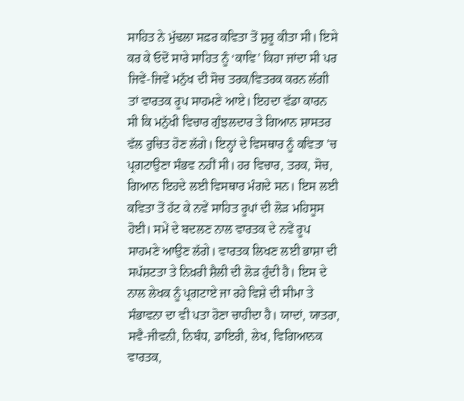ਸਾਹਿਤ ਨੇ ਮੁੱਢਲਾ ਸਫ਼ਰ ਕਵਿਤਾ ਤੋਂ ਸ਼ੁਰੂ ਕੀਤਾ ਸੀ। ਇਸੇ ਕਰ ਕੇ ਓਦੋਂ ਸਾਰੇ ਸਾਹਿਤ ਨੂੰ ‘ਕਾਵਿ’ ਕਿਹਾ ਜਾਂਦਾ ਸੀ ਪਰ ਜਿਵੇਂ-ਜਿਵੇਂ ਮਨੁੱਖ ਦੀ ਸੋਚ ਤਰਕ/ਵਿਤਰਕ ਕਰਨ ਲੱਗੀ ਤਾਂ ਵਾਰਤਕ ਰੂਪ ਸਾਹਮਣੇ ਆਏ। ਇਹਦਾ ਵੱਡਾ ਕਾਰਨ ਸੀ ਕਿ ਮਨੁੱਖੀ ਵਿਚਾਰ ਗੁੰਝਲਦਾਰ ਤੇ ਗਿਆਨ ਸ਼ਾਸਤਰ ਵੱਲ ਰੁਚਿਤ ਹੋਣ ਲੱਗੇ। ਇਨ੍ਹਾਂ ਦੇ ਵਿਸਥਾਰ ਨੂੰ ਕਵਿਤਾ ’ਚ ਪ੍ਰਗਟਾਉਣਾ ਸੰਭਵ ਨਹੀਂ ਸੀ। ਹਰ ਵਿਚਾਰ, ਤਰਕ, ਸੋਚ, ਗਿਆਨ ਇਹਦੇ ਲਈ ਵਿਸਥਾਰ ਮੰਗਦੇ ਸਨ। ਇਸ ਲਈ ਕਵਿਤਾ ਤੋਂ ਹੱਟ ਕੇ ਨਵੇਂ ਸਾਹਿਤ ਰੂਪਾਂ ਦੀ ਲੋੜ ਮਹਿਸੂਸ ਹੋਈ। ਸਮੇਂ ਦੇ ਬਦਲਣ ਨਾਲ ਵਾਰਤਕ ਦੇ ਨਵੇਂ ਰੂਪ ਸਾਹਮਣੇ ਆਉਣ ਲੱਗੇ। ਵਾਰਤਕ ਲਿਖਣ ਲਈ ਭਾਸ਼ਾ ਦੀ ਸਪੱਸ਼ਟਤਾ ਤੇ ਨਿਖ਼ਰੀ ਸ਼ੈਲੀ ਦੀ ਲੋੜ ਹੁੰਦੀ ਹੈ। ਇਸ ਦੇ ਨਾਲ ਲੇਖਕ ਨੂੰ ਪ੍ਰਗਟਾਏ ਜਾ ਰਹੇ ਵਿਸ਼ੇ ਦੀ ਸੀਮਾ ਤੇ ਸੰਭਾਵਨਾ ਦਾ ਵੀ ਪਤਾ ਹੋਣਾ ਚਾਹੀਦਾ ਹੈ। ਯਾਦਾਂ, ਯਾਤਰਾ, ਸਵੈ-ਜੀਵਨੀ, ਨਿਬੰਧ, ਡਾਇਰੀ, ਲੇਖ, ਵਿਗਿਆਨਕ ਵਾਰਤਕ,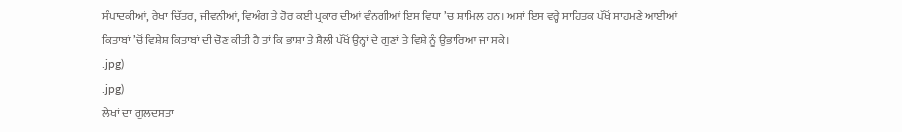ਸੰਪਾਦਕੀਆਂ, ਰੇਖਾ ਚਿੱਤਰ, ਜੀਵਨੀਆਂ, ਵਿਅੰਗ ਤੇ ਹੋਰ ਕਈ ਪ੍ਰਕਾਰ ਦੀਆਂ ਵੰਨਗੀਆਂ ਇਸ ਵਿਧਾ ’ਚ ਸ਼ਾਮਿਲ ਹਨ। ਅਸਾਂ ਇਸ ਵਰ੍ਹੇ ਸਾਹਿਤਕ ਪੱਖੋਂ ਸਾਹਮਣੇ ਆਈਆਂ ਕਿਤਾਬਾਂ ’ਚੋਂ ਵਿਸ਼ੇਸ਼ ਕਿਤਾਬਾਂ ਦੀ ਚੋਣ ਕੀਤੀ ਹੈ ਤਾਂ ਕਿ ਭਾਸ਼ਾ ਤੇ ਸ਼ੈਲੀ ਪੱਖੋਂ ਉਨ੍ਹਾਂ ਦੇ ਗੁਣਾਂ ਤੇ ਵਿਸ਼ੇ ਨੂੰ ਉਭਾਰਿਆ ਜਾ ਸਕੇ।
.jpg)
.jpg)
ਲੇਖਾਂ ਦਾ ਗੁਲਦਸਤਾ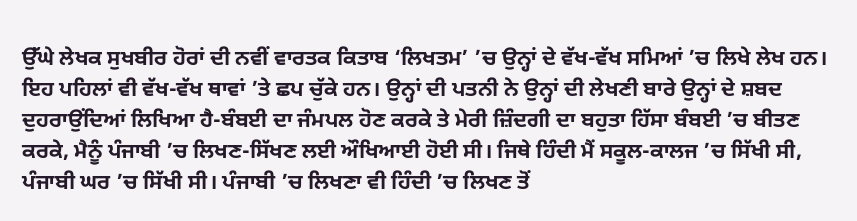ਉੱਘੇ ਲੇਖਕ ਸੁਖਬੀਰ ਹੋਰਾਂ ਦੀ ਨਵੀਂ ਵਾਰਤਕ ਕਿਤਾਬ ‘ਲਿਖਤਮ’ ’ਚ ਉਨ੍ਹਾਂ ਦੇ ਵੱਖ-ਵੱਖ ਸਮਿਆਂ ’ਚ ਲਿਖੇ ਲੇਖ ਹਨ। ਇਹ ਪਹਿਲਾਂ ਵੀ ਵੱਖ-ਵੱਖ ਥਾਵਾਂ ’ਤੇ ਛਪ ਚੁੱਕੇ ਹਨ। ਉਨ੍ਹਾਂ ਦੀ ਪਤਨੀ ਨੇ ਉਨ੍ਹਾਂ ਦੀ ਲੇਖਣੀ ਬਾਰੇ ਉਨ੍ਹਾਂ ਦੇ ਸ਼ਬਦ ਦੁਹਰਾਉਂਦਿਆਂ ਲਿਖਿਆ ਹੈ-ਬੰਬਈ ਦਾ ਜੰਮਪਲ ਹੋਣ ਕਰਕੇ ਤੇ ਮੇਰੀ ਜ਼ਿੰਦਗੀ ਦਾ ਬਹੁਤਾ ਹਿੱਸਾ ਬੰਬਈ ’ਚ ਬੀਤਣ ਕਰਕੇ, ਮੈਨੂੰ ਪੰਜਾਬੀ ’ਚ ਲਿਖਣ-ਸਿੱਖਣ ਲਈ ਔਖਿਆਈ ਹੋਈ ਸੀ। ਜਿਥੇ ਹਿੰਦੀ ਮੈਂ ਸਕੂਲ-ਕਾਲਜ ’ਚ ਸਿੱਖੀ ਸੀ, ਪੰਜਾਬੀ ਘਰ ’ਚ ਸਿੱਖੀ ਸੀ। ਪੰਜਾਬੀ ’ਚ ਲਿਖਣਾ ਵੀ ਹਿੰਦੀ ’ਚ ਲਿਖਣ ਤੋਂ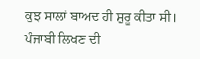ਕੁਝ ਸਾਲਾਂ ਬਾਅਦ ਹੀ ਸ਼ੁਰੂ ਕੀਤਾ ਸੀ। ਪੰਜਾਬੀ ਲਿਖਣ ਦੀ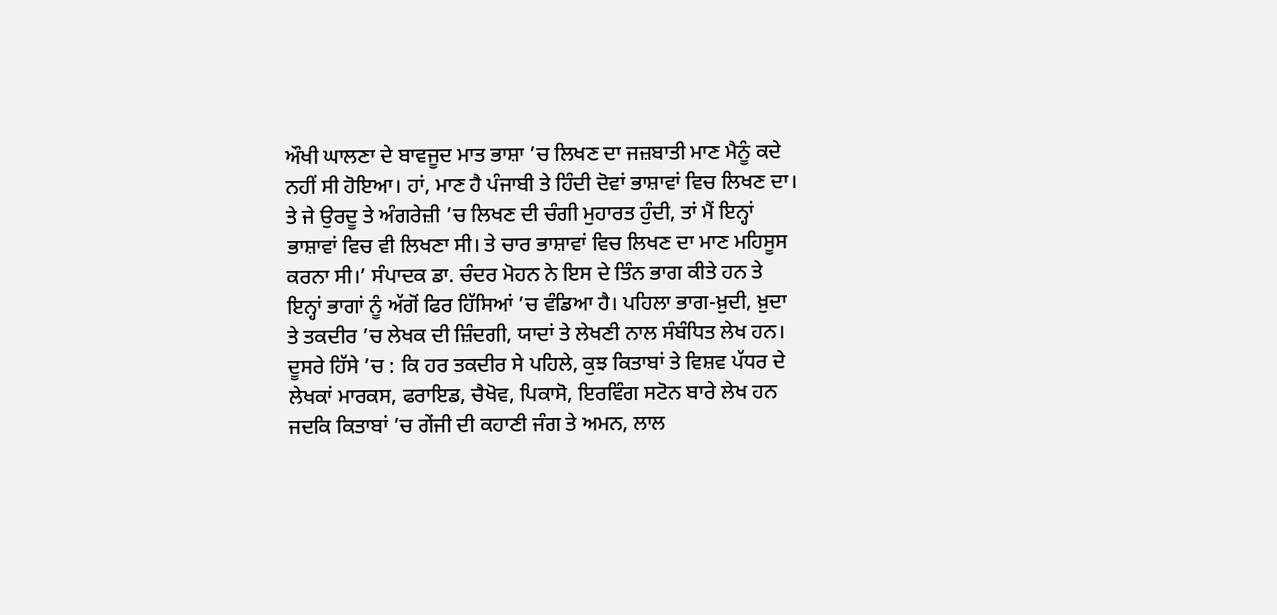ਔਖੀ ਘਾਲਣਾ ਦੇ ਬਾਵਜੂਦ ਮਾਤ ਭਾਸ਼ਾ ’ਚ ਲਿਖਣ ਦਾ ਜਜ਼ਬਾਤੀ ਮਾਣ ਮੈਨੂੰ ਕਦੇ ਨਹੀਂ ਸੀ ਹੋਇਆ। ਹਾਂ, ਮਾਣ ਹੈ ਪੰਜਾਬੀ ਤੇ ਹਿੰਦੀ ਦੋਵਾਂ ਭਾਸ਼ਾਵਾਂ ਵਿਚ ਲਿਖਣ ਦਾ। ਤੇ ਜੇ ਉਰਦੂ ਤੇ ਅੰਗਰੇਜ਼ੀ ’ਚ ਲਿਖਣ ਦੀ ਚੰਗੀ ਮੁਹਾਰਤ ਹੁੰਦੀ, ਤਾਂ ਮੈਂ ਇਨ੍ਹਾਂ ਭਾਸ਼ਾਵਾਂ ਵਿਚ ਵੀ ਲਿਖਣਾ ਸੀ। ਤੇ ਚਾਰ ਭਾਸ਼ਾਵਾਂ ਵਿਚ ਲਿਖਣ ਦਾ ਮਾਣ ਮਹਿਸੂਸ ਕਰਨਾ ਸੀ।’ ਸੰਪਾਦਕ ਡਾ. ਚੰਦਰ ਮੋਹਨ ਨੇ ਇਸ ਦੇ ਤਿੰਨ ਭਾਗ ਕੀਤੇ ਹਨ ਤੇ ਇਨ੍ਹਾਂ ਭਾਗਾਂ ਨੂੰ ਅੱਗੋਂ ਫਿਰ ਹਿੱਸਿਆਂ ’ਚ ਵੰਡਿਆ ਹੈ। ਪਹਿਲਾ ਭਾਗ-ਖ਼ੁਦੀ, ਖ਼ੁਦਾ ਤੇ ਤਕਦੀਰ ’ਚ ਲੇਖਕ ਦੀ ਜ਼ਿੰਦਗੀ, ਯਾਦਾਂ ਤੇ ਲੇਖਣੀ ਨਾਲ ਸੰਬੰਧਿਤ ਲੇਖ ਹਨ। ਦੂਸਰੇ ਹਿੱਸੇ ’ਚ : ਕਿ ਹਰ ਤਕਦੀਰ ਸੇ ਪਹਿਲੇ, ਕੁਝ ਕਿਤਾਬਾਂ ਤੇ ਵਿਸ਼ਵ ਪੱਧਰ ਦੇ ਲੇਖਕਾਂ ਮਾਰਕਸ, ਫਰਾਇਡ, ਚੈਖੋਵ, ਪਿਕਾਸੋ, ਇਰਵਿੰਗ ਸਟੋਨ ਬਾਰੇ ਲੇਖ ਹਨ ਜਦਕਿ ਕਿਤਾਬਾਂ ’ਚ ਗੇਂਜੀ ਦੀ ਕਹਾਣੀ ਜੰਗ ਤੇ ਅਮਨ, ਲਾਲ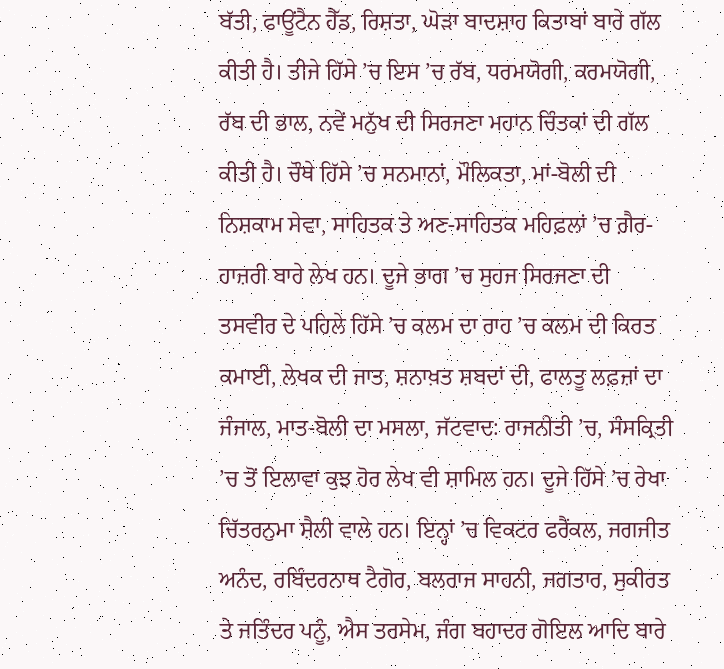ਬੱਤੀ, ਫਾਊਂਟੈਨ ਹੈੱਡ, ਰਿਸ਼ਤਾ, ਘੋੜਾ ਬਾਦਸ਼ਾਹ ਕਿਤਾਬਾਂ ਬਾਰੇ ਗੱਲ ਕੀਤੀ ਹੈ। ਤੀਜੇ ਹਿੱਸੇ ’ਚ ਇਸ ’ਚ ਰੱਬ, ਧਰਮਯੋਗੀ, ਕਰਮਯੋਗੀ, ਰੱਬ ਦੀ ਭਾਲ, ਨਵੇਂ ਮਨੁੱਖ ਦੀ ਸਿਰਜਣਾ ਮਹਾਨ ਚਿੰਤਕਾਂ ਦੀ ਗੱਲ ਕੀਤੀ ਹੈ। ਚੌਥੇ ਹਿੱਸੇ ’ਚ ਸਨਮਾਨਾਂ, ਮੌਲਿਕਤਾ, ਮਾਂ-ਬੋਲੀ ਦੀ ਨਿਸ਼ਕਾਮ ਸੇਵਾ, ਸਾਹਿਤਕ ਤੇ ਅਣ-ਸਾਹਿਤਕ ਮਹਿਫ਼ਲਾਂ ’ਚ ਗ਼ੈਰ-ਹਾਜ਼ਰੀ ਬਾਰੇ ਲੇਖ ਹਨ। ਦੂਜੇ ਭਾਗ ’ਚ ਸੁਹਜ ਸਿਰਜਣਾ ਦੀ ਤਸਵੀਰ ਦੇ ਪਹਿਲੇ ਹਿੱਸੇ ’ਚ ਕਲਮ ਦਾ ਰਾਹ ’ਚ ਕਲਮ ਦੀ ਕਿਰਤ ਕਮਾਈ, ਲੇਖਕ ਦੀ ਜਾਤ, ਸ਼ਨਾਖ਼ਤ ਸ਼ਬਦਾਂ ਦੀ, ਫਾਲਤੂ ਲਫ਼ਜ਼ਾਂ ਦਾ ਜੰਜਾਲ, ਮਾਤ-ਬੋਲੀ ਦਾ ਮਸਲਾ, ਜੱਟਵਾਦ: ਰਾਜਨੀਤੀ ’ਚ, ਸੰਸਕ੍ਰਿਤੀ ’ਚ ਤੋਂ ਇਲਾਵਾ ਕੁਝ ਹੋਰ ਲੇਖ ਵੀ ਸ਼ਾਮਿਲ ਹਨ। ਦੂਜੇ ਹਿੱਸੇ ’ਚ ਰੇਖਾ ਚਿੱਤਰਨੁਮਾ ਸ਼ੈਲੀ ਵਾਲੇ ਹਨ। ਇਨ੍ਹਾਂ ’ਚ ਵਿਕਟਰ ਫਰੈਂਕਲ, ਜਗਜੀਤ ਅਨੰਦ, ਰਬਿੰਦਰਨਾਥ ਟੈਗੋਰ, ਬਲਰਾਜ ਸਾਹਨੀ, ਜਗਤਾਰ, ਸੁਕੀਰਤ ਤੇ ਜਤਿੰਦਰ ਪਨੂੰ, ਐਸ ਤਰਸੇਮ, ਜੰਗ ਬਹਾਦਰ ਗੋਇਲ ਆਦਿ ਬਾਰੇ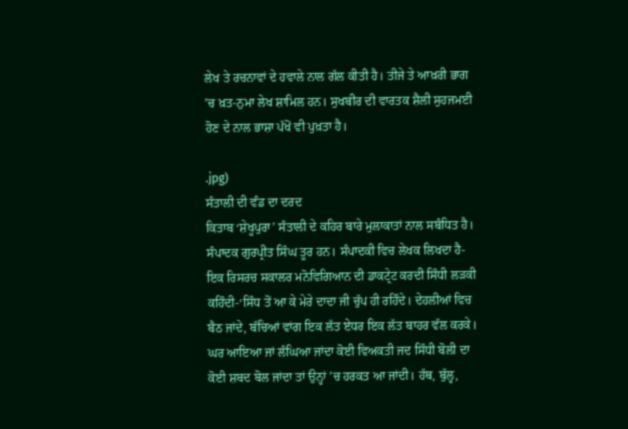ਲੇਖ ਤੇ ਰਚਨਾਵਾਂ ਦੇ ਹਵਾਲੇ ਨਾਲ ਗੱਲ ਕੀਤੀ ਹੈ। ਤੀਜੇ ਤੇ ਆਖ਼ਰੀ ਭਾਗ ’ਚ ਖ਼ਤ-ਨੁਮਾ ਲੇਖ ਸ਼ਾਮਿਲ ਹਨ। ਸੁਖਬੀਰ ਦੀ ਵਾਰਤਕ ਸ਼ੈਲੀ ਸੁਹਜਮਈ ਹੋਣ ਦੇ ਨਾਲ ਭਾਸ਼ਾ ਪੱਖੋਂ ਵੀ ਪੁਖ਼ਤਾ ਹੈ।

.jpg)
ਸੰਤਾਲੀ ਦੀ ਵੰਡ ਦਾ ਦਰਦ
ਕਿਤਾਬ ‘ਸ਼ੇਖੂਪੁਰਾ’ ਸੰਤਾਲੀ ਦੇ ਕਹਿਰ ਬਾਰੇ ਮੁਲਾਕਾਤਾਂ ਨਾਲ ਸਬੰਧਿਤ ਹੈ। ਸੰਪਾਦਕ ਗੁਰਪ੍ਰੀਤ ਸਿੰਘ ਤੂਰ ਹਨ। ਸੰਪਾਦਕੀ ਵਿਚ ਲੇਖਕ ਲਿਖਦਾ ਹੈ-ਇਕ ਰਿਸਰਚ ਸਕਾਲਰ ਮਨੋਵਿਗਿਆਨ ਦੀ ਡਾਕਟ੍ਰੇਟ ਕਰਦੀ ਸਿੰਧੀ ਲੜਕੀ ਕਹਿੰਦੀ-‘ਸਿੰਧ ਤੋਂ ਆ ਕੇ ਮੇਰੇ ਦਾਦਾ ਜੀ ਚੁੱਪ ਹੀ ਰਹਿੰਦੇ। ਦੇਹਲੀਆਂ ਵਿਚ ਬੈਠ ਜਾਂਦੇ, ਬੱਚਿਆਂ ਵਾਂਗ ਇਕ ਲੱਤ ਏਧਰ ਇਕ ਲੱਤ ਬਾਹਰ ਵੱਲ ਕਰਕੇ। ਘਰ ਆਇਆ ਜਾਂ ਲੰਘਿਆ ਜਾਂਦਾ ਕੋਈ ਵਿਅਕਤੀ ਜਦ ਸਿੰਧੀ ਬੋਲੀ ਦਾ ਕੋਈ ਸ਼ਬਦ ਬੋਲ ਜਾਂਦਾ ਤਾਂ ਉਨ੍ਹਾਂ ’ਚ ਹਰਕਤ ਆ ਜਾਂਦੀ। ਹੱਥ, ਬੁੱਲ੍ਹ,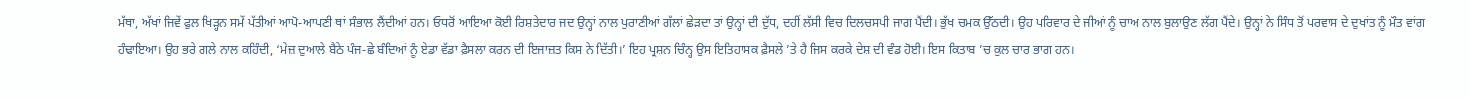ਮੱਥਾ, ਅੱਖਾਂ ਜਿਵੇਂ ਫੁਲ ਖਿੜ੍ਹਨ ਸਮੇਂ ਪੱਤੀਆਂ ਆਪੋ-ਆਪਣੀ ਥਾਂ ਸੰਭਾਲ ਲੈਂਦੀਆਂ ਹਨ। ਓਧਰੋਂ ਆਇਆ ਕੋਈ ਰਿਸ਼ਤੇਦਾਰ ਜਦ ਉਨ੍ਹਾਂ ਨਾਲ ਪੁਰਾਣੀਆਂ ਗੱਲਾਂ ਛੇੜਦਾ ਤਾਂ ਉਨ੍ਹਾਂ ਦੀ ਦੁੱਧ, ਦਹੀਂ ਲੱਸੀ ਵਿਚ ਦਿਲਚਸਪੀ ਜਾਗ ਪੈਂਦੀ। ਭੁੱਖ ਚਮਕ ਉੱਠਦੀ। ਉਹ ਪਰਿਵਾਰ ਦੇ ਜੀਆਂ ਨੂੰ ਚਾਅ ਨਾਲ ਬੁਲਾਉਣ ਲੱਗ ਪੈਂਦੇ। ਉਨ੍ਹਾਂ ਨੇ ਸਿੰਧ ਤੋਂ ਪਰਵਾਸ ਦੇ ਦੁਖਾਂਤ ਨੂੰ ਮੌਤ ਵਾਂਗ ਹੰਢਾਇਆ। ਉਹ ਭਰੇ ਗਲੇ ਨਾਲ ਕਹਿੰਦੀ, ‘ਮੇਜ਼ ਦੁਆਲੇ ਬੈਠੇ ਪੰਜ-ਛੇ ਬੰਦਿਆਂ ਨੂੰ ਏਡਾ ਵੱਡਾ ਫ਼ੈਸਲਾ ਕਰਨ ਦੀ ਇਜਾਜ਼ਤ ਕਿਸ ਨੇ ਦਿੱਤੀ।’ ਇਹ ਪ੍ਰਸ਼ਨ ਚਿੰਨ੍ਹ ਉਸ ਇਤਿਹਾਸਕ ਫ਼ੈਸਲੇ ’ਤੇ ਹੈ ਜਿਸ ਕਰਕੇ ਦੇਸ਼ ਦੀ ਵੰਡ ਹੋਈ। ਇਸ ਕਿਤਾਬ ’ਚ ਕੁਲ ਚਾਰ ਭਾਗ ਹਨ।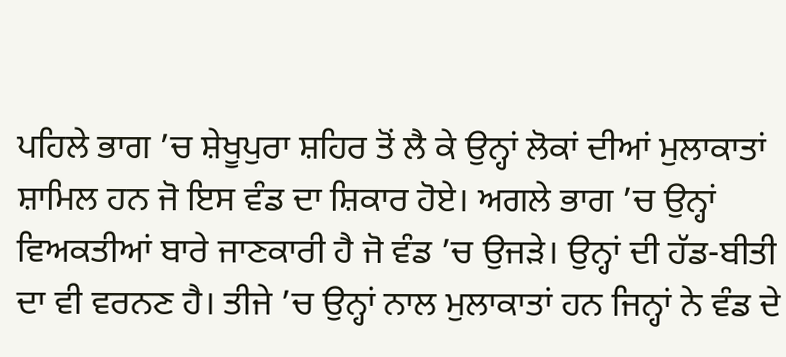ਪਹਿਲੇ ਭਾਗ ’ਚ ਸ਼ੇਖੂਪੁਰਾ ਸ਼ਹਿਰ ਤੋਂ ਲੈ ਕੇ ਉਨ੍ਹਾਂ ਲੋਕਾਂ ਦੀਆਂ ਮੁਲਾਕਾਤਾਂ ਸ਼ਾਮਿਲ ਹਨ ਜੋ ਇਸ ਵੰਡ ਦਾ ਸ਼ਿਕਾਰ ਹੋਏ। ਅਗਲੇ ਭਾਗ ’ਚ ਉਨ੍ਹਾਂ ਵਿਅਕਤੀਆਂ ਬਾਰੇ ਜਾਣਕਾਰੀ ਹੈ ਜੋ ਵੰਡ ’ਚ ਉਜੜੇ। ਉਨ੍ਹਾਂ ਦੀ ਹੱਡ-ਬੀਤੀ ਦਾ ਵੀ ਵਰਨਣ ਹੈ। ਤੀਜੇ ’ਚ ਉਨ੍ਹਾਂ ਨਾਲ ਮੁਲਾਕਾਤਾਂ ਹਨ ਜਿਨ੍ਹਾਂ ਨੇ ਵੰਡ ਦੇ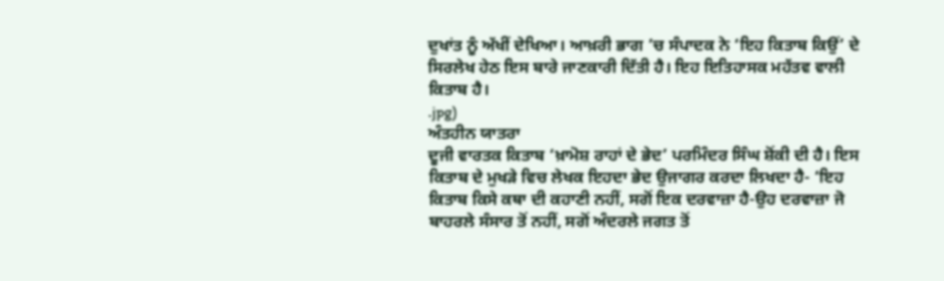ਦੁਖਾਂਤ ਨੂੰ ਅੱਖੀਂ ਦੇਖਿਆ। ਆਖ਼ਰੀ ਭਾਗ ’ਚ ਸੰਪਾਦਕ ਨੇ ‘ਇਹ ਕਿਤਾਬ ਕਿਉਂ’ ਦੇ ਸਿਰਲੇਖ ਹੇਠ ਇਸ ਬਾਰੇ ਜਾਣਕਾਰੀ ਦਿੱਤੀ ਹੈ। ਇਹ ਇਤਿਹਾਸਕ ਮਹੱਤਵ ਵਾਲੀ ਕਿਤਾਬ ਹੈ।
.jpg)
ਅੰਤਹੀਨ ਯਾਤਰਾ
ਦੂਜੀ ਵਾਰਤਕ ਕਿਤਾਬ ‘ਖ਼ਾਮੋਸ਼ ਰਾਹਾਂ ਦੇ ਭੇਦ’ ਪਰਮਿੰਦਰ ਸਿੰਘ ਸ਼ੋਂਕੀ ਦੀ ਹੈ। ਇਸ ਕਿਤਾਬ ਦੇ ਮੁਖੜੇ ਵਿਚ ਲੇਖਕ ਇਹਦਾ ਭੇਦ ਉਜਾਗਰ ਕਰਦਾ ਲਿਖਦਾ ਹੈ- ‘ਇਹ ਕਿਤਾਬ ਕਿਸੇ ਕਥਾ ਦੀ ਕਹਾਣੀ ਨਹੀਂ, ਸਗੋਂ ਇਕ ਦਰਵਾਜ਼ਾ ਹੈ-ਉਹ ਦਰਵਾਜ਼ਾ ਜੋ ਬਾਹਰਲੇ ਸੰਸਾਰ ਤੋਂ ਨਹੀਂ, ਸਗੋਂ ਅੰਦਰਲੇ ਜਗਤ ਤੋਂ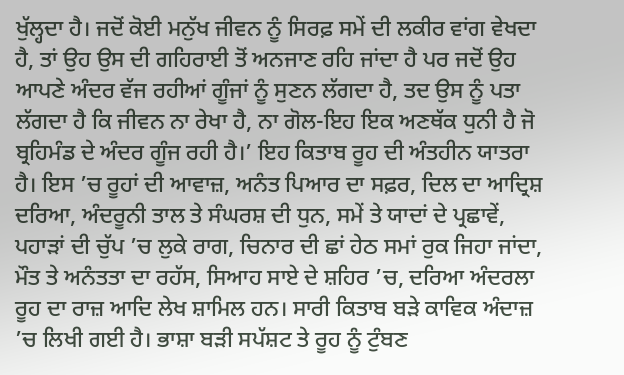ਖੁੱਲ੍ਹਦਾ ਹੈ। ਜਦੋਂ ਕੋਈ ਮਨੁੱਖ ਜੀਵਨ ਨੂੰ ਸਿਰਫ਼ ਸਮੇਂ ਦੀ ਲਕੀਰ ਵਾਂਗ ਵੇਖਦਾ ਹੈ, ਤਾਂ ਉਹ ਉਸ ਦੀ ਗਹਿਰਾਈ ਤੋਂ ਅਨਜਾਣ ਰਹਿ ਜਾਂਦਾ ਹੈ ਪਰ ਜਦੋਂ ਉਹ ਆਪਣੇ ਅੰਦਰ ਵੱਜ ਰਹੀਆਂ ਗੂੰਜਾਂ ਨੂੰ ਸੁਣਨ ਲੱਗਦਾ ਹੈ, ਤਦ ਉਸ ਨੂੰ ਪਤਾ ਲੱਗਦਾ ਹੈ ਕਿ ਜੀਵਨ ਨਾ ਰੇਖਾ ਹੈ, ਨਾ ਗੋਲ-ਇਹ ਇਕ ਅਣਥੱਕ ਧੁਨੀ ਹੈ ਜੋ ਬ੍ਰਹਿਮੰਡ ਦੇ ਅੰਦਰ ਗੂੰਜ ਰਹੀ ਹੈ।’ ਇਹ ਕਿਤਾਬ ਰੂਹ ਦੀ ਅੰਤਹੀਨ ਯਾਤਰਾ ਹੈ। ਇਸ ’ਚ ਰੂਹਾਂ ਦੀ ਆਵਾਜ਼, ਅਨੰਤ ਪਿਆਰ ਦਾ ਸਫ਼ਰ, ਦਿਲ ਦਾ ਆਦ੍ਰਿਸ਼ ਦਰਿਆ, ਅੰਦਰੂਨੀ ਤਾਲ ਤੇ ਸੰਘਰਸ਼ ਦੀ ਧੁਨ, ਸਮੇਂ ਤੇ ਯਾਦਾਂ ਦੇ ਪ੍ਰਛਾਵੇਂ, ਪਹਾੜਾਂ ਦੀ ਚੁੱਪ ’ਚ ਲੁਕੇ ਰਾਗ, ਚਿਨਾਰ ਦੀ ਛਾਂ ਹੇਠ ਸਮਾਂ ਰੁਕ ਜਿਹਾ ਜਾਂਦਾ, ਮੌਤ ਤੇ ਅਨੰਤਤਾ ਦਾ ਰਹੱਸ, ਸਿਆਹ ਸਾਏ ਦੇ ਸ਼ਹਿਰ ’ਚ, ਦਰਿਆ ਅੰਦਰਲਾ ਰੂਹ ਦਾ ਰਾਜ਼ ਆਦਿ ਲੇਖ ਸ਼ਾਮਿਲ ਹਨ। ਸਾਰੀ ਕਿਤਾਬ ਬੜੇ ਕਾਵਿਕ ਅੰਦਾਜ਼ ’ਚ ਲਿਖੀ ਗਈ ਹੈ। ਭਾਸ਼ਾ ਬੜੀ ਸਪੱਸ਼ਟ ਤੇ ਰੂਹ ਨੂੰ ਟੁੰਬਣ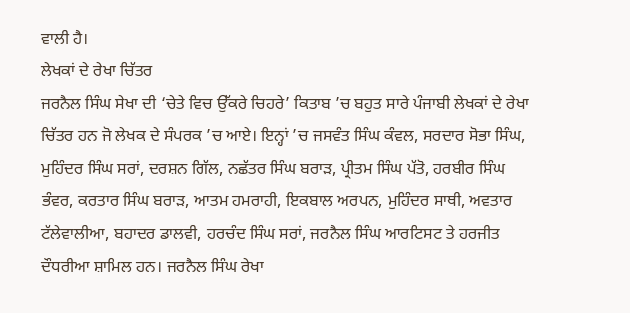ਵਾਲੀ ਹੈ।
ਲੇਖਕਾਂ ਦੇ ਰੇਖਾ ਚਿੱਤਰ
ਜਰਨੈਲ ਸਿੰਘ ਸੇਖਾ ਦੀ ‘ਚੇਤੇ ਵਿਚ ਉੱਕਰੇ ਚਿਹਰੇ’ ਕਿਤਾਬ ’ਚ ਬਹੁਤ ਸਾਰੇ ਪੰਜਾਬੀ ਲੇਖਕਾਂ ਦੇ ਰੇਖਾ ਚਿੱਤਰ ਹਨ ਜੋ ਲੇਖਕ ਦੇ ਸੰਪਰਕ ’ਚ ਆਏ। ਇਨ੍ਹਾਂ ’ਚ ਜਸਵੰਤ ਸਿੰਘ ਕੰਵਲ, ਸਰਦਾਰ ਸੋਭਾ ਸਿੰਘ, ਮੁਹਿੰਦਰ ਸਿੰਘ ਸਰਾਂ, ਦਰਸ਼ਨ ਗਿੱਲ, ਨਛੱਤਰ ਸਿੰਘ ਬਰਾੜ, ਪ੍ਰੀਤਮ ਸਿੰਘ ਪੱਤੋ, ਹਰਬੀਰ ਸਿੰਘ ਭੰਵਰ, ਕਰਤਾਰ ਸਿੰਘ ਬਰਾੜ, ਆਤਮ ਹਮਰਾਹੀ, ਇਕਬਾਲ ਅਰਪਨ, ਮੁਹਿੰਦਰ ਸਾਥੀ, ਅਵਤਾਰ ਟੱਲੇਵਾਲੀਆ, ਬਹਾਦਰ ਡਾਲਵੀ, ਹਰਚੰਦ ਸਿੰਘ ਸਰਾਂ, ਜਰਨੈਲ ਸਿੰਘ ਆਰਟਿਸਟ ਤੇ ਹਰਜੀਤ ਦੌਧਰੀਆ ਸ਼ਾਮਿਲ ਹਨ। ਜਰਨੈਲ ਸਿੰਘ ਰੇਖਾ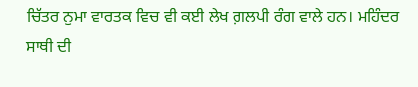ਚਿੱਤਰ ਨੁਮਾ ਵਾਰਤਕ ਵਿਚ ਵੀ ਕਈ ਲੇਖ ਗ਼ਲਪੀ ਰੰਗ ਵਾਲੇ ਹਨ। ਮਹਿੰਦਰ ਸਾਥੀ ਦੀ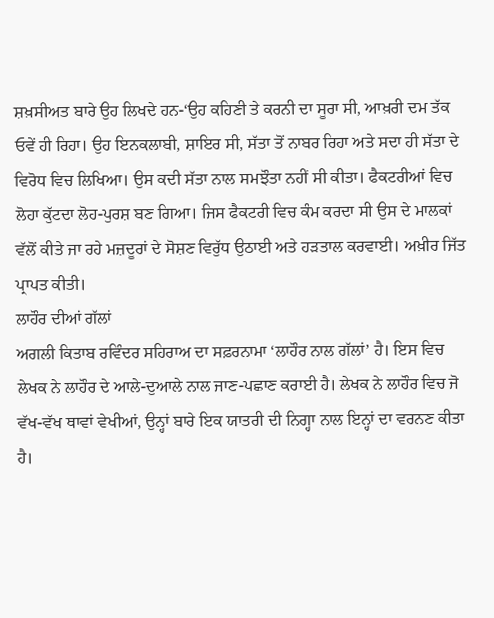ਸ਼ਖ਼ਸੀਅਤ ਬਾਰੇ ਉਹ ਲਿਖਦੇ ਹਨ-‘ਉਹ ਕਹਿਣੀ ਤੇ ਕਰਨੀ ਦਾ ਸੂਰਾ ਸੀ, ਆਖ਼ਰੀ ਦਮ ਤੱਕ ਓਵੇਂ ਹੀ ਰਿਹਾ। ਉਹ ਇਨਕਲਾਬੀ, ਸ਼ਾਇਰ ਸੀ, ਸੱਤਾ ਤੋਂ ਨਾਬਰ ਰਿਹਾ ਅਤੇ ਸਦਾ ਹੀ ਸੱਤਾ ਦੇ ਵਿਰੋਧ ਵਿਚ ਲਿਖਿਆ। ਉਸ ਕਦੀ ਸੱਤਾ ਨਾਲ ਸਮਝੌਤਾ ਨਹੀਂ ਸੀ ਕੀਤਾ। ਫੈਕਟਰੀਆਂ ਵਿਚ ਲੋਹਾ ਕੁੱਟਦਾ ਲੋਹ-ਪੁਰਸ਼ ਬਣ ਗਿਆ। ਜਿਸ ਫੈਕਟਰੀ ਵਿਚ ਕੰਮ ਕਰਦਾ ਸੀ ਉਸ ਦੇ ਮਾਲਕਾਂ ਵੱਲੋਂ ਕੀਤੇ ਜਾ ਰਹੇ ਮਜ਼ਦੂਰਾਂ ਦੇ ਸੋਸ਼ਣ ਵਿਰੁੱਧ ਉਠਾਈ ਅਤੇ ਹੜਤਾਲ ਕਰਵਾਈ। ਅਖ਼ੀਰ ਜਿੱਤ ਪ੍ਰਾਪਤ ਕੀਤੀ।
ਲਾਹੌਰ ਦੀਆਂ ਗੱਲਾਂ
ਅਗਲੀ ਕਿਤਾਬ ਰਵਿੰਦਰ ਸਹਿਰਾਅ ਦਾ ਸਫ਼ਰਨਾਮਾ ‘ਲਾਹੌਰ ਨਾਲ ਗੱਲਾਂ’ ਹੈ। ਇਸ ਵਿਚ ਲੇਖਕ ਨੇ ਲਾਹੌਰ ਦੇ ਆਲੇ-ਦੁਆਲੇ ਨਾਲ ਜਾਣ-ਪਛਾਣ ਕਰਾਈ ਹੈ। ਲੇਖਕ ਨੇ ਲਾਹੌਰ ਵਿਚ ਜੋ ਵੱਖ-ਵੱਖ ਥਾਵਾਂ ਵੇਖੀਆਂ, ਉਨ੍ਹਾਂ ਬਾਰੇ ਇਕ ਯਾਤਰੀ ਦੀ ਨਿਗ੍ਹਾ ਨਾਲ ਇਨ੍ਹਾਂ ਦਾ ਵਰਨਣ ਕੀਤਾ ਹੈ।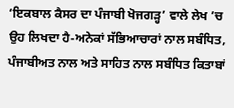‘ਇਕਬਾਲ ਕੈਸਰ ਦਾ ਪੰਜਾਬੀ ਖੋਜਗੜ੍ਹ’ ਵਾਲੇ ਲੇਖ ’ਚ ਉਹ ਲਿਖਦਾ ਹੈ-ਅਨੇਕਾਂ ਸੱਭਿਆਚਾਰਾਂ ਨਾਲ ਸਬੰਧਿਤ, ਪੰਜਾਬੀਅਤ ਨਾਲ ਅਤੇ ਸਾਹਿਤ ਨਾਲ ਸਬੰਧਿਤ ਕਿਤਾਬਾਂ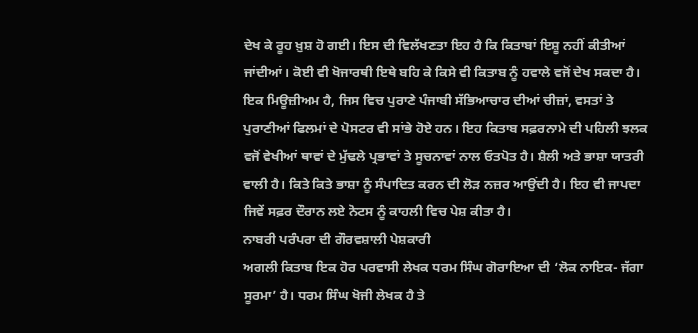ਦੇਖ ਕੇ ਰੂਹ ਖ਼ੁਸ਼ ਹੋ ਗਈ। ਇਸ ਦੀ ਵਿਲੱਖਣਤਾ ਇਹ ਹੈ ਕਿ ਕਿਤਾਬਾਂ ਇਸ਼ੂ ਨਹੀਂ ਕੀਤੀਆਂ ਜਾਂਦੀਆਂ। ਕੋਈ ਵੀ ਖੋਜਾਰਥੀ ਇਥੇ ਬਹਿ ਕੇ ਕਿਸੇ ਵੀ ਕਿਤਾਬ ਨੂੰ ਹਵਾਲੇ ਵਜੋਂ ਦੇਖ ਸਕਦਾ ਹੈ। ਇਕ ਮਿਊਜ਼ੀਅਮ ਹੈ, ਜਿਸ ਵਿਚ ਪੁਰਾਣੇ ਪੰਜਾਬੀ ਸੱਭਿਆਚਾਰ ਦੀਆਂ ਚੀਜ਼ਾਂ, ਵਸਤਾਂ ਤੇ ਪੁਰਾਣੀਆਂ ਫਿਲਮਾਂ ਦੇ ਪੋਸਟਰ ਵੀ ਸਾਂਭੇ ਹੋਏ ਹਨ। ਇਹ ਕਿਤਾਬ ਸਫ਼ਰਨਾਮੇ ਦੀ ਪਹਿਲੀ ਝਲਕ ਵਜੋਂ ਵੇਖੀਆਂ ਥਾਵਾਂ ਦੇ ਮੁੱਢਲੇ ਪ੍ਰਭਾਵਾਂ ਤੇ ਸੂਚਨਾਵਾਂ ਨਾਲ ਓਤਪੋਤ ਹੈ। ਸ਼ੈਲੀ ਅਤੇ ਭਾਸ਼ਾ ਯਾਤਰੀ ਵਾਲੀ ਹੈ। ਕਿਤੇ ਕਿਤੇ ਭਾਸ਼ਾ ਨੂੰ ਸੰਪਾਦਿਤ ਕਰਨ ਦੀ ਲੋੜ ਨਜ਼ਰ ਆਉਂਦੀ ਹੈ। ਇਹ ਵੀ ਜਾਪਦਾ ਜਿਵੇਂ ਸਫ਼ਰ ਦੌਰਾਨ ਲਏ ਨੋਟਸ ਨੂੰ ਕਾਹਲੀ ਵਿਚ ਪੇਸ਼ ਕੀਤਾ ਹੈ।
ਨਾਬਰੀ ਪਰੰਪਰਾ ਦੀ ਗੌਰਵਸ਼ਾਲੀ ਪੇਸ਼ਕਾਰੀ
ਅਗਲੀ ਕਿਤਾਬ ਇਕ ਹੋਰ ਪਰਵਾਸੀ ਲੇਖਕ ਧਰਮ ਸਿੰਘ ਗੋਰਾਇਆ ਦੀ ‘ਲੋਕ ਨਾਇਕ- ਜੱਗਾ ਸੂਰਮਾ’ ਹੈ। ਧਰਮ ਸਿੰਘ ਖੋਜੀ ਲੇਖਕ ਹੈ ਤੇ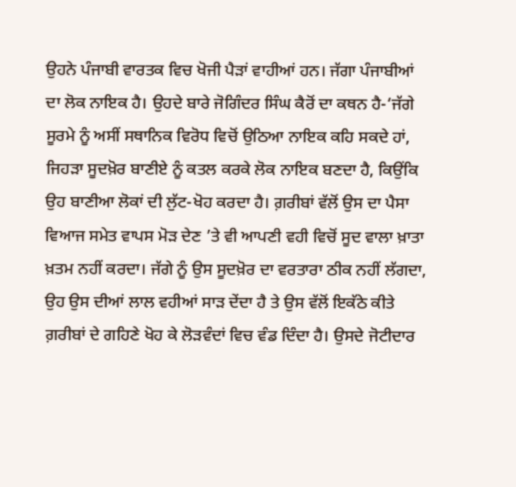ਉਹਨੇ ਪੰਜਾਬੀ ਵਾਰਤਕ ਵਿਚ ਖੋਜੀ ਪੈੜਾਂ ਵਾਹੀਆਂ ਹਨ। ਜੱਗਾ ਪੰਜਾਬੀਆਂ ਦਾ ਲੋਕ ਨਾਇਕ ਹੈ। ਉਹਦੇ ਬਾਰੇ ਜੋਗਿੰਦਰ ਸਿੰਘ ਕੈਰੋਂ ਦਾ ਕਥਨ ਹੈ-‘ਜੱਗੇ ਸੂਰਮੇ ਨੂੰ ਅਸੀਂ ਸਥਾਨਿਕ ਵਿਰੋਧ ਵਿਚੋਂ ਉਠਿਆ ਨਾਇਕ ਕਹਿ ਸਕਦੇ ਹਾਂ, ਜਿਹੜਾ ਸੂਦਖ਼ੋਰ ਬਾਣੀਏ ਨੂੰ ਕਤਲ ਕਰਕੇ ਲੋਕ ਨਾਇਕ ਬਣਦਾ ਹੈ, ਕਿਉਂਕਿ ਉਹ ਬਾਣੀਆ ਲੋਕਾਂ ਦੀ ਲੁੱਟ-ਖੋਹ ਕਰਦਾ ਹੈ। ਗ਼ਰੀਬਾਂ ਵੱਲੋਂ ਉਸ ਦਾ ਪੈਸਾ ਵਿਆਜ ਸਮੇਤ ਵਾਪਸ ਮੋੜ ਦੇਣ ’ਤੇ ਵੀ ਆਪਣੀ ਵਹੀ ਵਿਚੋਂ ਸੂਦ ਵਾਲਾ ਖ਼ਾਤਾ ਖ਼ਤਮ ਨਹੀਂ ਕਰਦਾ। ਜੱਗੇ ਨੂੰ ਉਸ ਸੂਦਖ਼ੋਰ ਦਾ ਵਰਤਾਰਾ ਠੀਕ ਨਹੀਂ ਲੱਗਦਾ, ਉਹ ਉਸ ਦੀਆਂ ਲਾਲ ਵਹੀਆਂ ਸਾੜ ਦੇਂਦਾ ਹੈ ਤੇ ਉਸ ਵੱਲੋਂ ਇਕੱਠੇ ਕੀਤੇ ਗ਼ਰੀਬਾਂ ਦੇ ਗਹਿਣੇ ਖੋਹ ਕੇ ਲੋੜਵੰਦਾਂ ਵਿਚ ਵੰਡ ਦਿੰਦਾ ਹੈ। ਉਸਦੇ ਜੋਟੀਦਾਰ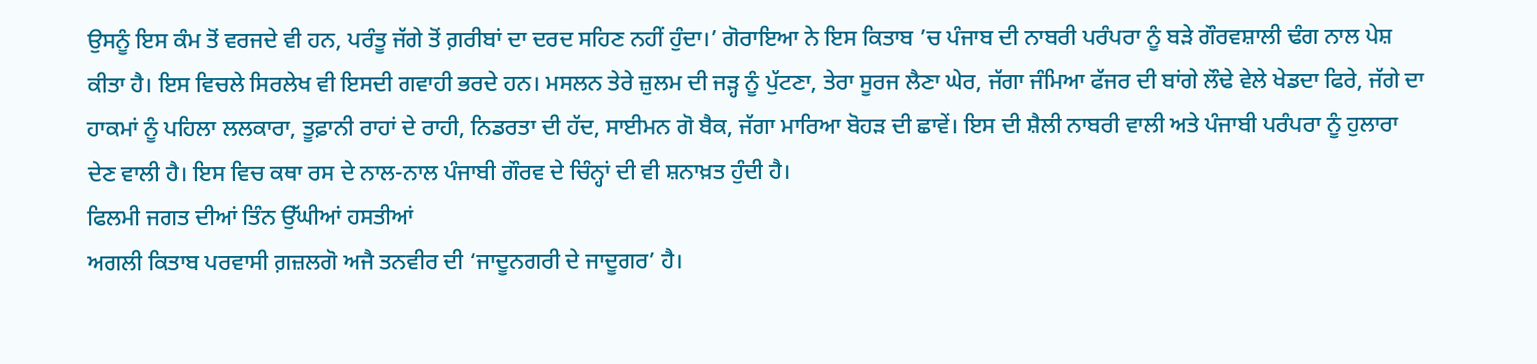ਉਸਨੂੰ ਇਸ ਕੰਮ ਤੋਂ ਵਰਜਦੇ ਵੀ ਹਨ, ਪਰੰਤੂ ਜੱਗੇ ਤੋਂ ਗ਼ਰੀਬਾਂ ਦਾ ਦਰਦ ਸਹਿਣ ਨਹੀਂ ਹੁੰਦਾ।’ ਗੋਰਾਇਆ ਨੇ ਇਸ ਕਿਤਾਬ ’ਚ ਪੰਜਾਬ ਦੀ ਨਾਬਰੀ ਪਰੰਪਰਾ ਨੂੰ ਬੜੇ ਗੌਰਵਸ਼ਾਲੀ ਢੰਗ ਨਾਲ ਪੇਸ਼ ਕੀਤਾ ਹੈ। ਇਸ ਵਿਚਲੇ ਸਿਰਲੇਖ ਵੀ ਇਸਦੀ ਗਵਾਹੀ ਭਰਦੇ ਹਨ। ਮਸਲਨ ਤੇਰੇ ਜ਼ੁਲਮ ਦੀ ਜੜ੍ਹ ਨੂੰ ਪੁੱਟਣਾ, ਤੇਰਾ ਸੂਰਜ ਲੈਣਾ ਘੇਰ, ਜੱਗਾ ਜੰਮਿਆ ਫੱਜਰ ਦੀ ਬਾਂਗੇ ਲੌਢੇ ਵੇਲੇ ਖੇਡਦਾ ਫਿਰੇ, ਜੱਗੇ ਦਾ ਹਾਕਮਾਂ ਨੂੰ ਪਹਿਲਾ ਲਲਕਾਰਾ, ਤੂਫ਼ਾਨੀ ਰਾਹਾਂ ਦੇ ਰਾਹੀ, ਨਿਡਰਤਾ ਦੀ ਹੱਦ, ਸਾਈਮਨ ਗੋ ਬੈਕ, ਜੱਗਾ ਮਾਰਿਆ ਬੋਹੜ ਦੀ ਛਾਵੇਂ। ਇਸ ਦੀ ਸ਼ੈਲੀ ਨਾਬਰੀ ਵਾਲੀ ਅਤੇ ਪੰਜਾਬੀ ਪਰੰਪਰਾ ਨੂੰ ਹੁਲਾਰਾ ਦੇਣ ਵਾਲੀ ਹੈ। ਇਸ ਵਿਚ ਕਥਾ ਰਸ ਦੇ ਨਾਲ-ਨਾਲ ਪੰਜਾਬੀ ਗੌਰਵ ਦੇ ਚਿੰਨ੍ਹਾਂ ਦੀ ਵੀ ਸ਼ਨਾਖ਼ਤ ਹੁੰਦੀ ਹੈ।
ਫਿਲਮੀ ਜਗਤ ਦੀਆਂ ਤਿੰਨ ਉੱਘੀਆਂ ਹਸਤੀਆਂ
ਅਗਲੀ ਕਿਤਾਬ ਪਰਵਾਸੀ ਗ਼ਜ਼ਲਗੋ ਅਜੈ ਤਨਵੀਰ ਦੀ ‘ਜਾਦੂਨਗਰੀ ਦੇ ਜਾਦੂਗਰ’ ਹੈ।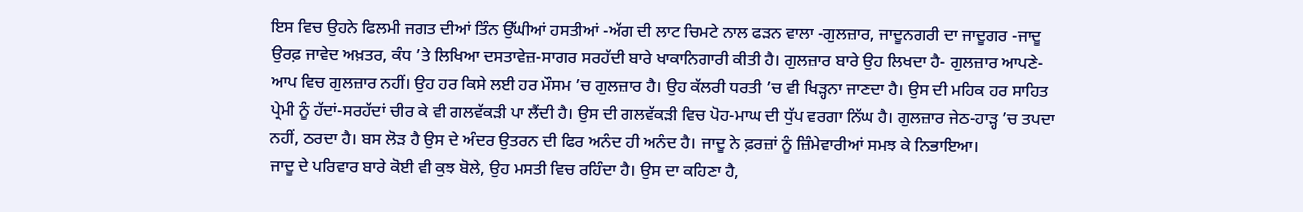ਇਸ ਵਿਚ ਉਹਨੇ ਫਿਲਮੀ ਜਗਤ ਦੀਆਂ ਤਿੰਨ ਉੱਘੀਆਂ ਹਸਤੀਆਂ -ਅੱਗ ਦੀ ਲਾਟ ਚਿਮਟੇ ਨਾਲ ਫੜਨ ਵਾਲਾ -ਗੁਲਜ਼ਾਰ, ਜਾਦੂਨਗਰੀ ਦਾ ਜਾਦੂਗਰ -ਜਾਦੂ ਉਰਫ਼ ਜਾਵੇਦ ਅਖ਼ਤਰ, ਕੰਧ ’ਤੇ ਲਿਖਿਆ ਦਸਤਾਵੇਜ਼-ਸਾਗਰ ਸਰਹੱਦੀ ਬਾਰੇ ਖਾਕਾਨਿਗਾਰੀ ਕੀਤੀ ਹੈ। ਗੁਲਜ਼ਾਰ ਬਾਰੇ ਉਹ ਲਿਖਦਾ ਹੈ- ਗੁਲਜ਼ਾਰ ਆਪਣੇ-ਆਪ ਵਿਚ ਗੁਲਜ਼ਾਰ ਨਹੀਂ। ਉਹ ਹਰ ਕਿਸੇ ਲਈ ਹਰ ਮੌਸਮ ’ਚ ਗੁਲਜ਼ਾਰ ਹੈ। ਉਹ ਕੱਲਰੀ ਧਰਤੀ ’ਚ ਵੀ ਖਿੜ੍ਹਨਾ ਜਾਣਦਾ ਹੈ। ਉਸ ਦੀ ਮਹਿਕ ਹਰ ਸਾਹਿਤ ਪ੍ਰੇਮੀ ਨੂੰ ਹੱਦਾਂ-ਸਰਹੱਦਾਂ ਚੀਰ ਕੇ ਵੀ ਗਲਵੱਕੜੀ ਪਾ ਲੈਂਦੀ ਹੈ। ਉਸ ਦੀ ਗਲਵੱਕੜੀ ਵਿਚ ਪੋਹ-ਮਾਘ ਦੀ ਧੁੱਪ ਵਰਗਾ ਨਿੱਘ ਹੈ। ਗੁਲਜ਼ਾਰ ਜੇਠ-ਹਾੜ੍ਹ ’ਚ ਤਪਦਾ ਨਹੀਂ, ਠਰਦਾ ਹੈ। ਬਸ ਲੋੜ ਹੈ ਉਸ ਦੇ ਅੰਦਰ ਉਤਰਨ ਦੀ ਫਿਰ ਅਨੰਦ ਹੀ ਅਨੰਦ ਹੈ। ਜਾਦੂ ਨੇ ਫ਼ਰਜ਼ਾਂ ਨੂੰ ਜ਼ਿੰਮੇਵਾਰੀਆਂ ਸਮਝ ਕੇ ਨਿਭਾਇਆ।
ਜਾਦੂ ਦੇ ਪਰਿਵਾਰ ਬਾਰੇ ਕੋਈ ਵੀ ਕੁਝ ਬੋਲੇ, ਉਹ ਮਸਤੀ ਵਿਚ ਰਹਿੰਦਾ ਹੈ। ਉਸ ਦਾ ਕਹਿਣਾ ਹੈ,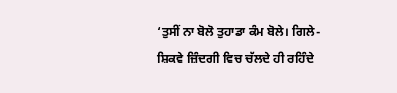‘ਤੁਸੀਂ ਨਾ ਬੋਲੋ ਤੁਹਾਡਾ ਕੰਮ ਬੋਲੇ। ਗਿਲੇ-ਸ਼ਿਕਵੇ ਜ਼ਿੰਦਗੀ ਵਿਚ ਚੱਲਦੇ ਹੀ ਰਹਿੰਦੇ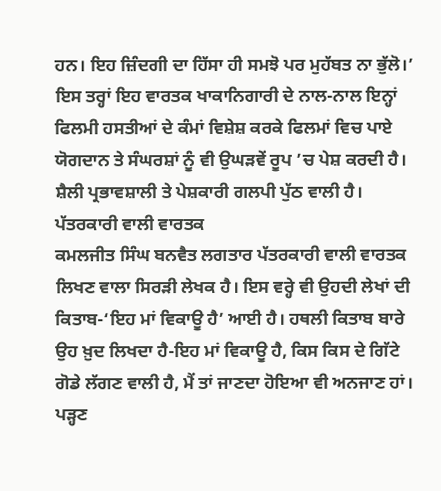ਹਨ। ਇਹ ਜ਼ਿੰਦਗੀ ਦਾ ਹਿੱਸਾ ਹੀ ਸਮਝੋ ਪਰ ਮੁਹੱਬਤ ਨਾ ਭੁੱਲੋ।’ ਇਸ ਤਰ੍ਹਾਂ ਇਹ ਵਾਰਤਕ ਖਾਕਾਨਿਗਾਰੀ ਦੇ ਨਾਲ-ਨਾਲ ਇਨ੍ਹਾਂ ਫਿਲਮੀ ਹਸਤੀਆਂ ਦੇ ਕੰਮਾਂ ਵਿਸ਼ੇਸ਼ ਕਰਕੇ ਫਿਲਮਾਂ ਵਿਚ ਪਾਏ ਯੋਗਦਾਨ ਤੇ ਸੰਘਰਸ਼ਾਂ ਨੂੰ ਵੀ ਉਘੜਵੇਂ ਰੂਪ ’ਚ ਪੇਸ਼ ਕਰਦੀ ਹੈ। ਸ਼ੈਲੀ ਪ੍ਰਭਾਵਸ਼ਾਲੀ ਤੇ ਪੇਸ਼ਕਾਰੀ ਗਲਪੀ ਪੁੱਠ ਵਾਲੀ ਹੈ।
ਪੱਤਰਕਾਰੀ ਵਾਲੀ ਵਾਰਤਕ
ਕਮਲਜੀਤ ਸਿੰਘ ਬਨਵੈਤ ਲਗਤਾਰ ਪੱਤਰਕਾਰੀ ਵਾਲੀ ਵਾਰਤਕ ਲਿਖਣ ਵਾਲਾ ਸਿਰੜੀ ਲੇਖਕ ਹੈ। ਇਸ ਵਰ੍ਹੇ ਵੀ ਉਹਦੀ ਲੇਖਾਂ ਦੀ ਕਿਤਾਬ-‘ਇਹ ਮਾਂ ਵਿਕਾਊ ਹੈ’ ਆਈ ਹੈ। ਹਥਲੀ ਕਿਤਾਬ ਬਾਰੇ ਉਹ ਖ਼ੁਦ ਲਿਖਦਾ ਹੈ-ਇਹ ਮਾਂ ਵਿਕਾਊ ਹੈ, ਕਿਸ ਕਿਸ ਦੇ ਗਿੱਟੇ ਗੋਡੇ ਲੱਗਣ ਵਾਲੀ ਹੈ, ਮੈਂ ਤਾਂ ਜਾਣਦਾ ਹੋਇਆ ਵੀ ਅਨਜਾਣ ਹਾਂ। ਪੜ੍ਹਣ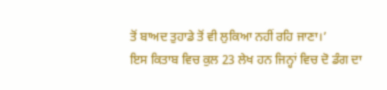ਤੋਂ ਬਾਅਦ ਤੁਹਾਡੇ ਤੋਂ ਵੀ ਲੁਕਿਆ ਨਹੀਂ ਰਹਿ ਜਾਣਾ।’
ਇਸ ਕਿਤਾਬ ਵਿਚ ਕੁਲ 23 ਲੇਖ ਹਨ ਜਿਨ੍ਹਾਂ ਵਿਚ ਦੋ ਡੰਗ ਦਾ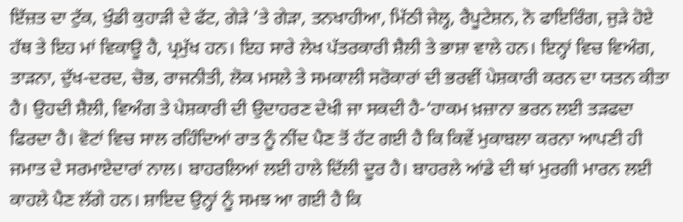ਇੱਜ਼ਤ ਦਾ ਟੁੱਕ, ਖੁੰਡੀ ਕੁਹਾੜੀ ਦੇ ਫੱਟ, ਗੇੜੇ ’ਤੇ ਗੇੜਾ, ਤਨਖਾਹੀਆ, ਮਿੱਠੀ ਜੇਲ੍ਹ, ਰੈਪੂਟੇਸ਼ਨ, ਨੋ ਫਾਇਰਿੰਗ, ਜੁੜੇ ਹੋਏ ਹੱਥ ਤੇ ਇਹ ਮਾਂ ਵਿਕਾਊ ਹੈ, ਪ੍ਰਮੁੱਖ ਹਨ। ਇਹ ਸਾਰੇ ਲੇਖ ਪੱਤਰਕਾਰੀ ਸ਼ੈਲੀ ਤੇ ਭਾਸ਼ਾ ਵਾਲੇ ਹਨ। ਇਨ੍ਹਾਂ ਵਿਚ ਵਿਅੰਗ, ਤਾੜਨਾ, ਦੁੱਖ-ਦਰਦ, ਚੋਭ, ਰਾਜਨੀਤੀ, ਲੋਕ ਮਸਲੇ ਤੇ ਸਮਕਾਲੀ ਸਰੋਕਾਰਾਂ ਦੀ ਭਰਵੀਂ ਪੇਸ਼ਕਾਰੀ ਕਰਨ ਦਾ ਯਤਨ ਕੀਤਾ ਹੈ। ਉਹਦੀ ਸ਼ੈਲੀ, ਵਿਅੰਗ ਤੇ ਪੇਸ਼ਕਾਰੀ ਦੀ ਉਦਾਹਰਣ ਦੇਖੀ ਜਾ ਸਕਦੀ ਹੈ-‘ਹਾਕਮ ਖ਼ਜ਼ਾਨਾ ਭਰਨ ਲਈ ਤੜਫਦਾ ਫਿਰਦਾ ਹੈ। ਵੋਟਾਂ ਵਿਚ ਸਾਲ ਰਹਿੰਦਿਆਂ ਰਾਤ ਨੂੰ ਨੀਂਦ ਪੈਣ ਤੋਂ ਹੱਟ ਗਈ ਹੈ ਕਿ ਕਿਵੇਂ ਮੁਕਾਬਲਾ ਕਰਨਾ ਆਪਣੀ ਹੀ ਜਮਾਤ ਦੇ ਸਰਮਾਏਦਾਰਾਂ ਨਾਲ। ਬਾਹਰਲਿਆਂ ਲਈ ਹਾਲੇ ਦਿੱਲੀ ਦੂਰ ਹੈ। ਬਾਹਰਲੇ ਆਂਡੇ ਦੀ ਥਾਂ ਮੁਰਗੀ ਮਾਰਨ ਲਈ ਕਾਹਲੇ ਪੈਣ ਲੱਗੇ ਹਨ। ਸ਼ਾਇਦ ਉਨ੍ਹਾਂ ਨੂੰ ਸਮਝ ਆ ਗਈ ਹੈ ਕਿ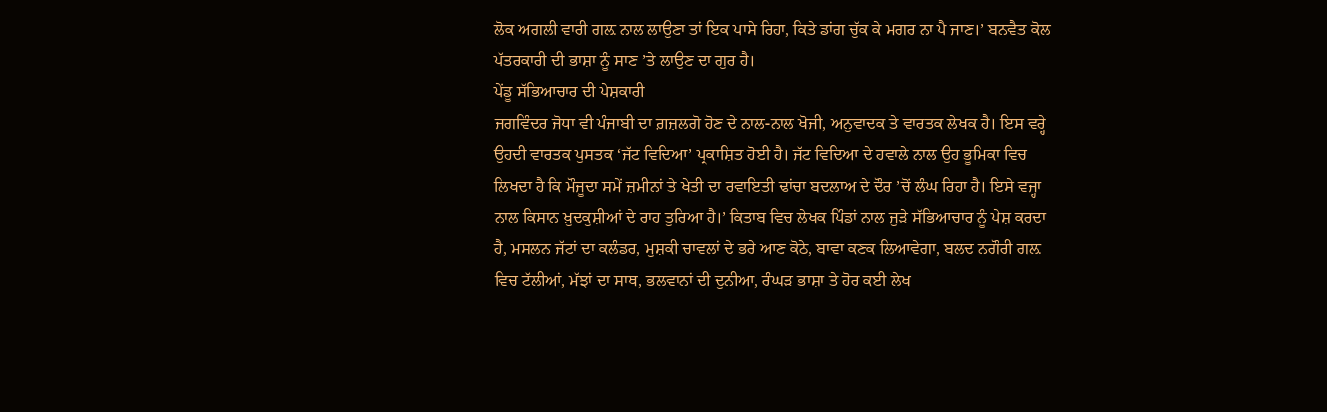ਲੋਕ ਅਗਲੀ ਵਾਰੀ ਗਲ਼ ਨਾਲ ਲਾਉਣਾ ਤਾਂ ਇਕ ਪਾਸੇ ਰਿਹਾ, ਕਿਤੇ ਡਾਂਗ ਚੁੱਕ ਕੇ ਮਗਰ ਨਾ ਪੈ ਜਾਣ।’ ਬਨਵੈਤ ਕੋਲ ਪੱਤਰਕਾਰੀ ਦੀ ਭਾਸ਼ਾ ਨੂੰ ਸਾਣ ’ਤੇ ਲਾਉਣ ਦਾ ਗੁਰ ਹੈ।
ਪੇਂਡੂ ਸੱਭਿਆਚਾਰ ਦੀ ਪੇਸ਼ਕਾਰੀ
ਜਗਵਿੰਦਰ ਜੋਧਾ ਵੀ ਪੰਜਾਬੀ ਦਾ ਗ਼ਜ਼ਲਗੋ ਹੋਣ ਦੇ ਨਾਲ-ਨਾਲ ਖੋਜੀ, ਅਨੁਵਾਦਕ ਤੇ ਵਾਰਤਕ ਲੇਖਕ ਹੈ। ਇਸ ਵਰ੍ਹੇ ਉਹਦੀ ਵਾਰਤਕ ਪੁਸਤਕ ‘ਜੱਟ ਵਿਦਿਆ’ ਪ੍ਰਕਾਸ਼ਿਤ ਹੋਈ ਹੈ। ਜੱਟ ਵਿਦਿਆ ਦੇ ਹਵਾਲੇ ਨਾਲ ਉਹ ਭੂਮਿਕਾ ਵਿਚ ਲਿਖਦਾ ਹੈ ਕਿ ਮੌਜੂਦਾ ਸਮੇਂ ਜ਼ਮੀਨਾਂ ਤੇ ਖੇਤੀ ਦਾ ਰਵਾਇਤੀ ਢਾਂਚਾ ਬਦਲਾਅ ਦੇ ਦੌਰ ’ਚੋਂ ਲੰਘ ਰਿਹਾ ਹੈ। ਇਸੇ ਵਜ੍ਹਾ ਨਾਲ ਕਿਸਾਨ ਖ਼ੁਦਕੁਸ਼ੀਆਂ ਦੇ ਰਾਹ ਤੁਰਿਆ ਹੈ।’ ਕਿਤਾਬ ਵਿਚ ਲੇਖਕ ਪਿੰਡਾਂ ਨਾਲ ਜੁੜੇ ਸੱਭਿਆਚਾਰ ਨੂੰ ਪੇਸ਼ ਕਰਦਾ ਹੈ, ਮਸਲਨ ਜੱਟਾਂ ਦਾ ਕਲੰਡਰ, ਮੁਸ਼ਕੀ ਚਾਵਲਾਂ ਦੇ ਭਰੇ ਆਣ ਕੋਠੇ, ਬਾਵਾ ਕਣਕ ਲਿਆਵੇਗਾ, ਬਲਦ ਨਗੌਰੀ ਗਲ਼ ਵਿਚ ਟੱਲੀਆਂ, ਮੱਝਾਂ ਦਾ ਸਾਥ, ਭਲਵਾਨਾਂ ਦੀ ਦੁਨੀਆ, ਰੰਘੜ ਭਾਸ਼ਾ ਤੇ ਹੋਰ ਕਈ ਲੇਖ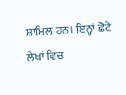ਸ਼ਾਮਿਲ ਹਨ। ਇਨ੍ਹਾਂ ਛੋਟੇ ਲੇਖਾਂ ਵਿਚ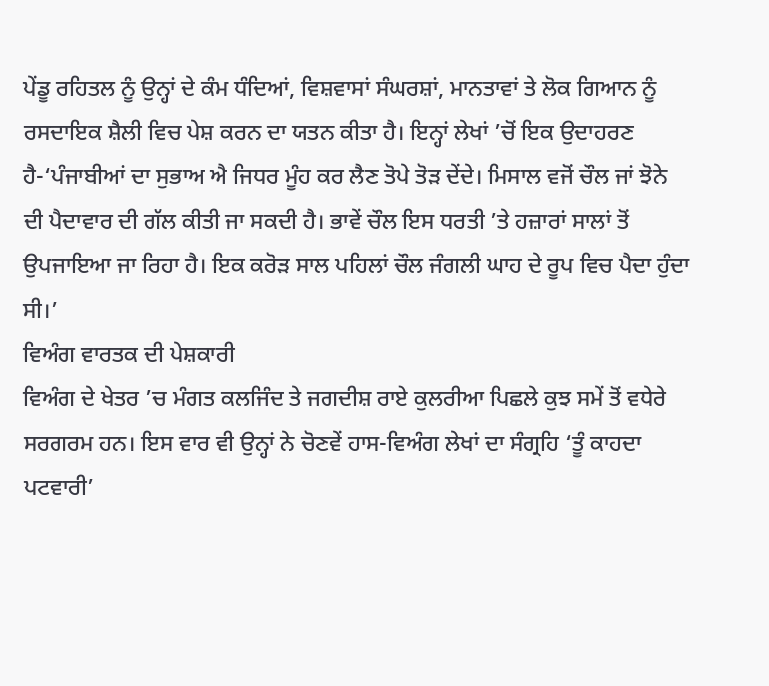ਪੇਂਡੂ ਰਹਿਤਲ ਨੂੰ ਉਨ੍ਹਾਂ ਦੇ ਕੰਮ ਧੰਦਿਆਂ, ਵਿਸ਼ਵਾਸਾਂ ਸੰਘਰਸ਼ਾਂ, ਮਾਨਤਾਵਾਂ ਤੇ ਲੋਕ ਗਿਆਨ ਨੂੰ ਰਸਦਾਇਕ ਸ਼ੈਲੀ ਵਿਚ ਪੇਸ਼ ਕਰਨ ਦਾ ਯਤਨ ਕੀਤਾ ਹੈ। ਇਨ੍ਹਾਂ ਲੇਖਾਂ ’ਚੋਂ ਇਕ ਉਦਾਹਰਣ ਹੈ-‘ਪੰਜਾਬੀਆਂ ਦਾ ਸੁਭਾਅ ਐ ਜਿਧਰ ਮੂੰਹ ਕਰ ਲੈਣ ਤੋਪੇ ਤੋੜ ਦੇਂਦੇ। ਮਿਸਾਲ ਵਜੋਂ ਚੌਲ ਜਾਂ ਝੋਨੇ ਦੀ ਪੈਦਾਵਾਰ ਦੀ ਗੱਲ ਕੀਤੀ ਜਾ ਸਕਦੀ ਹੈ। ਭਾਵੇਂ ਚੌਲ ਇਸ ਧਰਤੀ ’ਤੇ ਹਜ਼ਾਰਾਂ ਸਾਲਾਂ ਤੋਂ ਉਪਜਾਇਆ ਜਾ ਰਿਹਾ ਹੈ। ਇਕ ਕਰੋੜ ਸਾਲ ਪਹਿਲਾਂ ਚੌਲ ਜੰਗਲੀ ਘਾਹ ਦੇ ਰੂਪ ਵਿਚ ਪੈਦਾ ਹੁੰਦਾ ਸੀ।’
ਵਿਅੰਗ ਵਾਰਤਕ ਦੀ ਪੇਸ਼ਕਾਰੀ
ਵਿਅੰਗ ਦੇ ਖੇਤਰ ’ਚ ਮੰਗਤ ਕਲਜਿੰਦ ਤੇ ਜਗਦੀਸ਼ ਰਾਏ ਕੁਲਰੀਆ ਪਿਛਲੇ ਕੁਝ ਸਮੇਂ ਤੋਂ ਵਧੇਰੇ ਸਰਗਰਮ ਹਨ। ਇਸ ਵਾਰ ਵੀ ਉਨ੍ਹਾਂ ਨੇ ਚੋਣਵੇਂ ਹਾਸ-ਵਿਅੰਗ ਲੇਖਾਂ ਦਾ ਸੰਗ੍ਰਹਿ ‘ਤੂੰ ਕਾਹਦਾ ਪਟਵਾਰੀ’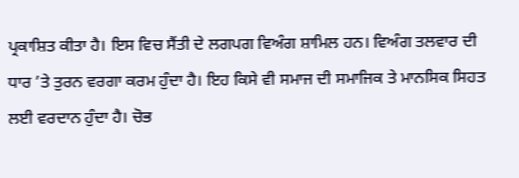ਪ੍ਰਕਾਸ਼ਿਤ ਕੀਤਾ ਹੈ। ਇਸ ਵਿਚ ਸੈਂਤੀ ਦੇ ਲਗਪਗ ਵਿਅੰਗ ਸ਼ਾਮਿਲ ਹਨ। ਵਿਅੰਗ ਤਲਵਾਰ ਦੀ ਧਾਰ ’ਤੇ ਤੁਰਨ ਵਰਗਾ ਕਰਮ ਹੁੰਦਾ ਹੈ। ਇਹ ਕਿਸੇ ਵੀ ਸਮਾਜ ਦੀ ਸਮਾਜਿਕ ਤੇ ਮਾਨਸਿਕ ਸਿਹਤ ਲਈ ਵਰਦਾਨ ਹੁੰਦਾ ਹੈ। ਚੋਭ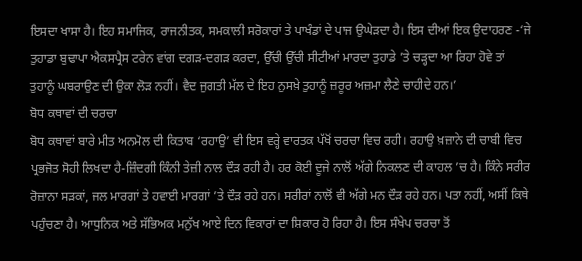ਇਸਦਾ ਖਾਸਾ ਹੈ। ਇਹ ਸਮਾਜਿਕ, ਰਾਜਨੀਤਕ, ਸਮਕਾਲੀ ਸਰੋਕਾਰਾਂ ਤੇ ਪਾਖੰਡਾਂ ਦੇ ਪਾਜ ਉਘੇੜਦਾ ਹੈ। ਇਸ ਦੀਆਂ ਇਕ ਉਦਾਹਰਣ -‘ਜੇ ਤੁਹਾਡਾ ਬੁਢਾਪਾ ਐਕਸਪ੍ਰੈਸ ਟਰੇਨ ਵਾਂਗ ਦਗੜ-ਦਗੜ ਕਰਦਾ, ਉੱਚੀ ਉੱਚੀ ਸੀਟੀਆਂ ਮਾਰਦਾ ਤੁਹਾਡੇ ’ਤੇ ਚੜ੍ਹਦਾ ਆ ਰਿਹਾ ਹੋਵੇ ਤਾਂ ਤੁਹਾਨੂੰ ਘਬਰਾਉਣ ਦੀ ਉਕਾ ਲੋੜ ਨਹੀਂ। ਵੈਦ ਜੁਗਤੀ ਮੱਲ ਦੇ ਇਹ ਨੁਸਖ਼ੇ ਤੁਹਾਨੂੰ ਜ਼ਰੂਰ ਅਜ਼ਮਾ ਲੈਣੇ ਚਾਹੀਦੇ ਹਨ।’
ਬੋਧ ਕਥਾਵਾਂ ਦੀ ਚਰਚਾ
ਬੋਧ ਕਥਾਵਾਂ ਬਾਰੇ ਮੀਤ ਅਨਮੋਲ ਦੀ ਕਿਤਾਬ ‘ਰਹਾਉ’ ਵੀ ਇਸ ਵਰ੍ਹੇ ਵਾਰਤਕ ਪੱਖੋਂ ਚਰਚਾ ਵਿਚ ਰਹੀ। ਰਹਾਉ ਖ਼ਜ਼ਾਨੇ ਦੀ ਚਾਬੀ ਵਿਚ ਪ੍ਰਭਜੋਤ ਸੋਹੀ ਲਿਖਦਾ ਹੈ-ਜ਼ਿੰਦਗੀ ਕਿੰਨੀ ਤੇਜ਼ੀ ਨਾਲ ਦੌੜ ਰਹੀ ਹੈ। ਹਰ ਕੋਈ ਦੂਜੇ ਨਾਲੋਂ ਅੱਗੇ ਨਿਕਲਣ ਦੀ ਕਾਹਲ ’ਚ ਹੈ। ਕਿੰਨੇ ਸਰੀਰ ਰੋਜ਼ਾਨਾ ਸੜਕਾਂ, ਜਲ ਮਾਰਗਾਂ ਤੇ ਹਵਾਈ ਮਾਰਗਾਂ ’ਤੇ ਦੌੜ ਰਹੇ ਹਨ। ਸਰੀਰਾਂ ਨਾਲੋਂ ਵੀ ਅੱਗੇ ਮਨ ਦੌੜ ਰਹੇ ਹਨ। ਪਤਾ ਨਹੀਂ, ਅਸੀਂ ਕਿਥੇ ਪਹੁੰਚਣਾ ਹੈ। ਆਧੁਨਿਕ ਅਤੇ ਸੱਭਿਅਕ ਮਨੁੱਖ ਆਏ ਦਿਨ ਵਿਕਾਰਾਂ ਦਾ ਸ਼ਿਕਾਰ ਹੋ ਰਿਹਾ ਹੈ। ਇਸ ਸੰਖੇਪ ਚਰਚਾ ਤੋਂ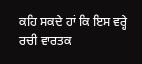ਕਹਿ ਸਕਦੇ ਹਾਂ ਕਿ ਇਸ ਵਰ੍ਹੇ ਰਚੀ ਵਾਰਤਕ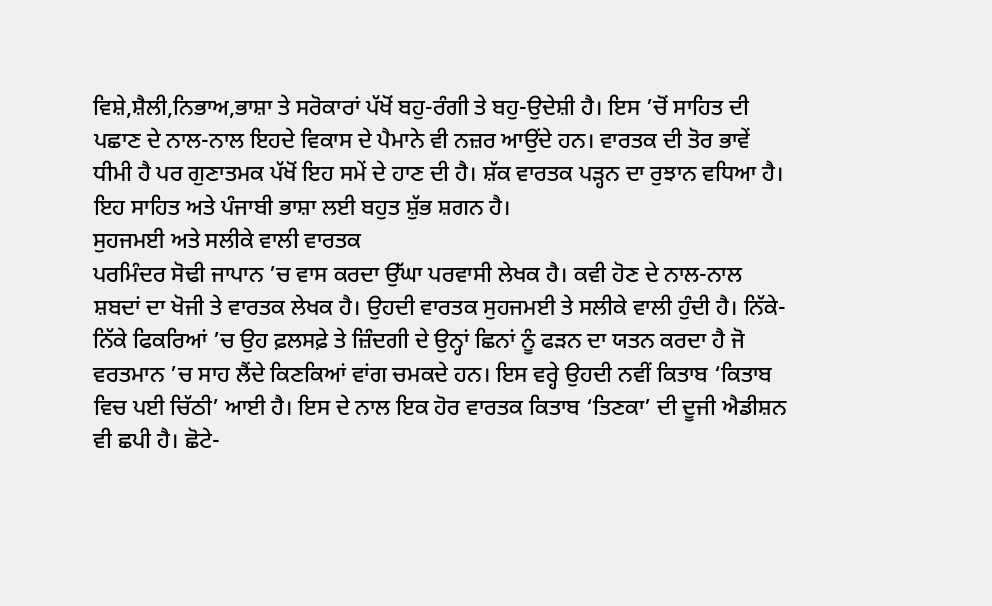ਵਿਸ਼ੇ,ਸ਼ੈਲੀ,ਨਿਭਾਅ,ਭਾਸ਼ਾ ਤੇ ਸਰੋਕਾਰਾਂ ਪੱਖੋਂ ਬਹੁ-ਰੰਗੀ ਤੇ ਬਹੁ-ਉਦੇਸ਼ੀ ਹੈ। ਇਸ ’ਚੋਂ ਸਾਹਿਤ ਦੀ ਪਛਾਣ ਦੇ ਨਾਲ-ਨਾਲ ਇਹਦੇ ਵਿਕਾਸ ਦੇ ਪੈਮਾਨੇ ਵੀ ਨਜ਼ਰ ਆਉਂਦੇ ਹਨ। ਵਾਰਤਕ ਦੀ ਤੋਰ ਭਾਵੇਂ ਧੀਮੀ ਹੈ ਪਰ ਗੁਣਾਤਮਕ ਪੱਖੋਂ ਇਹ ਸਮੇਂ ਦੇ ਹਾਣ ਦੀ ਹੈ। ਸ਼ੱਕ ਵਾਰਤਕ ਪੜ੍ਹਨ ਦਾ ਰੁਝਾਨ ਵਧਿਆ ਹੈ। ਇਹ ਸਾਹਿਤ ਅਤੇ ਪੰਜਾਬੀ ਭਾਸ਼ਾ ਲਈ ਬਹੁਤ ਸ਼ੁੱਭ ਸ਼ਗਨ ਹੈ।
ਸੁਹਜਮਈ ਅਤੇ ਸਲੀਕੇ ਵਾਲੀ ਵਾਰਤਕ
ਪਰਮਿੰਦਰ ਸੋਢੀ ਜਾਪਾਨ ’ਚ ਵਾਸ ਕਰਦਾ ਉੱਘਾ ਪਰਵਾਸੀ ਲੇਖਕ ਹੈ। ਕਵੀ ਹੋਣ ਦੇ ਨਾਲ-ਨਾਲ ਸ਼ਬਦਾਂ ਦਾ ਖੋਜੀ ਤੇ ਵਾਰਤਕ ਲੇਖਕ ਹੈ। ਉਹਦੀ ਵਾਰਤਕ ਸੁਹਜਮਈ ਤੇ ਸਲੀਕੇ ਵਾਲੀ ਹੁੰਦੀ ਹੈ। ਨਿੱਕੇ-ਨਿੱਕੇ ਫਿਕਰਿਆਂ ’ਚ ਉਹ ਫ਼ਲਸਫ਼ੇ ਤੇ ਜ਼ਿੰਦਗੀ ਦੇ ਉਨ੍ਹਾਂ ਛਿਨਾਂ ਨੂੰ ਫੜਨ ਦਾ ਯਤਨ ਕਰਦਾ ਹੈ ਜੋ ਵਰਤਮਾਨ ’ਚ ਸਾਹ ਲੈਂਦੇ ਕਿਣਕਿਆਂ ਵਾਂਗ ਚਮਕਦੇ ਹਨ। ਇਸ ਵਰ੍ਹੇ ਉਹਦੀ ਨਵੀਂ ਕਿਤਾਬ ‘ਕਿਤਾਬ ਵਿਚ ਪਈ ਚਿੱਠੀ’ ਆਈ ਹੈ। ਇਸ ਦੇ ਨਾਲ ਇਕ ਹੋਰ ਵਾਰਤਕ ਕਿਤਾਬ ‘ਤਿਣਕਾ’ ਦੀ ਦੂਜੀ ਐਡੀਸ਼ਨ ਵੀ ਛਪੀ ਹੈ। ਛੋਟੇ-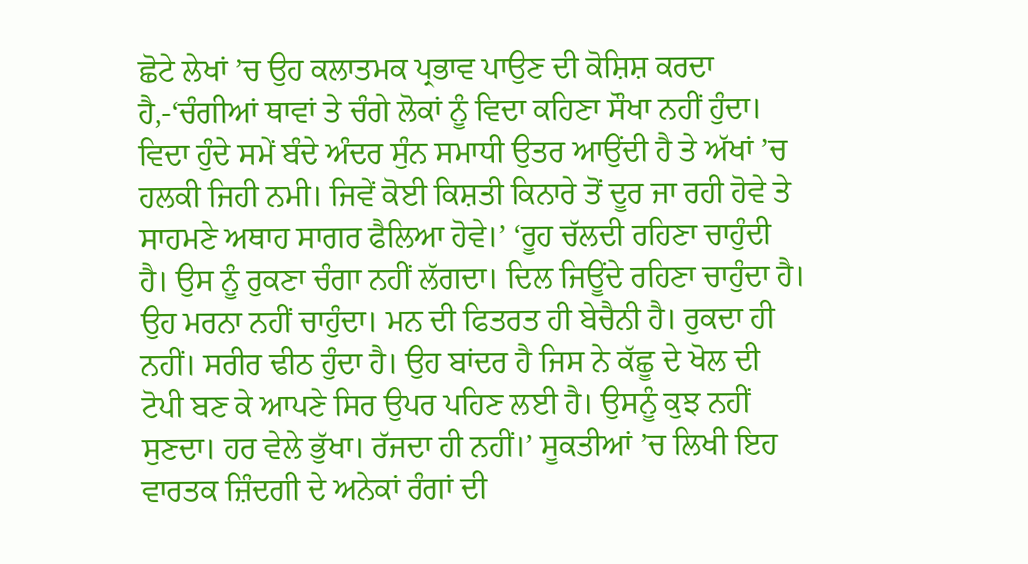ਛੋਟੇ ਲੇਖਾਂ ’ਚ ਉਹ ਕਲਾਤਮਕ ਪ੍ਰਭਾਵ ਪਾਉਣ ਦੀ ਕੋਸ਼ਿਸ਼ ਕਰਦਾ ਹੈ,-‘ਚੰਗੀਆਂ ਥਾਵਾਂ ਤੇ ਚੰਗੇ ਲੋਕਾਂ ਨੂੰ ਵਿਦਾ ਕਹਿਣਾ ਸੌਖਾ ਨਹੀਂ ਹੁੰਦਾ। ਵਿਦਾ ਹੁੰਦੇ ਸਮੇਂ ਬੰਦੇ ਅੰਦਰ ਸੁੰਨ ਸਮਾਧੀ ਉਤਰ ਆਉਂਦੀ ਹੈ ਤੇ ਅੱਖਾਂ ’ਚ ਹਲਕੀ ਜਿਹੀ ਨਮੀ। ਜਿਵੇਂ ਕੋਈ ਕਿਸ਼ਤੀ ਕਿਨਾਰੇ ਤੋਂ ਦੂਰ ਜਾ ਰਹੀ ਹੋਵੇ ਤੇ ਸਾਹਮਣੇ ਅਥਾਹ ਸਾਗਰ ਫੈਲਿਆ ਹੋਵੇ।’ ‘ਰੂਹ ਚੱਲਦੀ ਰਹਿਣਾ ਚਾਹੁੰਦੀ ਹੈ। ਉਸ ਨੂੰ ਰੁਕਣਾ ਚੰਗਾ ਨਹੀਂ ਲੱਗਦਾ। ਦਿਲ ਜਿਊਂਦੇ ਰਹਿਣਾ ਚਾਹੁੰਦਾ ਹੈ। ਉਹ ਮਰਨਾ ਨਹੀਂ ਚਾਹੁੰਦਾ। ਮਨ ਦੀ ਫਿਤਰਤ ਹੀ ਬੇਚੈਨੀ ਹੈ। ਰੁਕਦਾ ਹੀ ਨਹੀਂ। ਸਰੀਰ ਢੀਠ ਹੁੰਦਾ ਹੈ। ਉਹ ਬਾਂਦਰ ਹੈ ਜਿਸ ਨੇ ਕੱਛੂ ਦੇ ਖੋਲ ਦੀ ਟੋਪੀ ਬਣ ਕੇ ਆਪਣੇ ਸਿਰ ਉਪਰ ਪਹਿਣ ਲਈ ਹੈ। ਉਸਨੂੰ ਕੁਝ ਨਹੀਂ ਸੁਣਦਾ। ਹਰ ਵੇਲੇ ਭੁੱਖਾ। ਰੱਜਦਾ ਹੀ ਨਹੀਂ।’ ਸੂਕਤੀਆਂ ’ਚ ਲਿਖੀ ਇਹ ਵਾਰਤਕ ਜ਼ਿੰਦਗੀ ਦੇ ਅਨੇਕਾਂ ਰੰਗਾਂ ਦੀ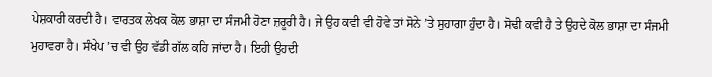ਪੇਸ਼ਕਾਰੀ ਕਰਦੀ ਹੈ। ਵਾਰਤਕ ਲੇਖਕ ਕੋਲ ਭਾਸ਼ਾ ਦਾ ਸੰਜਮੀ ਹੋਣਾ ਜ਼ਰੂਰੀ ਹੈ। ਜੇ ਉਹ ਕਵੀ ਵੀ ਹੋਵੇ ਤਾਂ ਸੋਨੇ ’ਤੇ ਸੁਹਾਗਾ ਹੁੰਦਾ ਹੈ। ਸੋਢੀ ਕਵੀ ਹੈ ਤੇ ਉਹਦੇ ਕੋਲ ਭਾਸ਼ਾ ਦਾ ਸੰਜਮੀ ਮੁਹਾਵਰਾ ਹੈ। ਸੰਖੇਪ ’ਚ ਵੀ ਉਹ ਵੱਡੀ ਗੱਲ ਕਹਿ ਜਾਂਦਾ ਹੈ। ਇਹੀ ਉਹਦੀ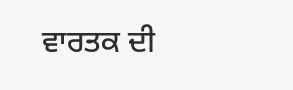ਵਾਰਤਕ ਦੀ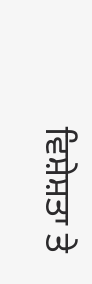ਵਿਸ਼ੇਸ਼ਤਾ ਤੇ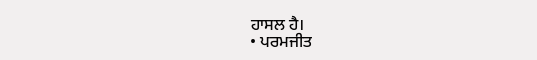ਹਾਸਲ ਹੈ।
• ਪਰਮਜੀਤ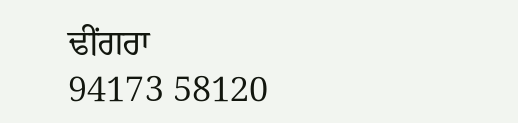ਢੀਂਗਰਾ
94173 58120